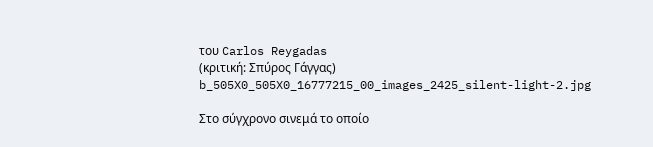του Carlos Reygadas
(κριτική: Σπύρος Γάγγας)
b_505X0_505X0_16777215_00_images_2425_silent-light-2.jpg

Στο σύγχρονο σινεμά το οποίο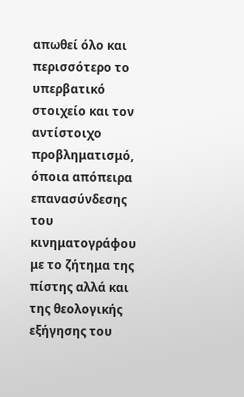απωθεί όλο και περισσότερο το υπερβατικό στοιχείο και τον αντίστοιχο προβληματισμό, όποια απόπειρα επανασύνδεσης του κινηματογράφου με το ζήτημα της πίστης αλλά και της θεολογικής εξήγησης του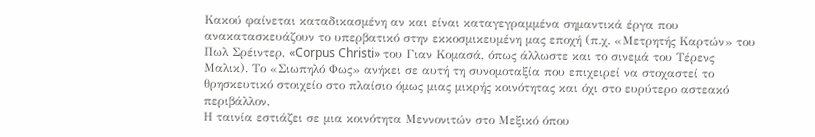Κακού φαίνεται καταδικασμένη αν και είναι καταγεγραμμένα σημαντικά έργα που ανακατασκευάζουν το υπερβατικό στην εκκοσμικευμένη μας εποχή (π.χ. «Μετρητής Καρτών» του Πωλ Σρέιντερ, «Corpus Christi» του Γιαν Κομασά, όπως άλλωστε και το σινεμά του Τέρενς Μαλικ). Το «Σιωπηλό Φως» ανήκει σε αυτή τη συνομοταξία που επιχειρεί να στοχαστεί το θρησκευτικό στοιχείο στο πλαίσιο όμως μιας μικρής κοινότητας και όχι στο ευρύτερο αστεακό περιβάλλον.
Η ταινία εστιάζει σε μια κοινότητα Μεννονιτών στο Μεξικό όπου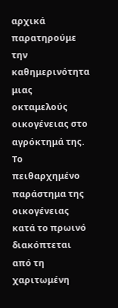αρχικά παρατηρούμε την καθημερινότητα μιας οκταμελούς οικογένειας στο αγρόκτημά της. Το πειθαρχημένο παράστημα της οικογένειας κατά το πρωινό διακόπτεται από τη χαριτωμένη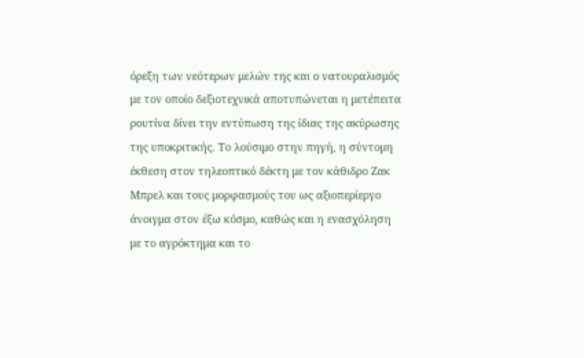όρεξη των νεότερων μελών της και ο νατουραλισμός με τον οποίο δεξιοτεχνικά αποτυπώνεται η μετέπειτα ρουτίνα δίνει την εντύπωση της ίδιας της ακύρωσης της υποκριτικής. Το λούσιμο στην πηγή, η σύντομη έκθεση στον τηλεοπτικό δέκτη με τον κάθιδρο Ζακ Μπρελ και τους μορφασμούς του ως αξιοπερίεργο άνοιγμα στον έξω κόσμο, καθώς και η ενασχόληση με το αγρόκτημα και το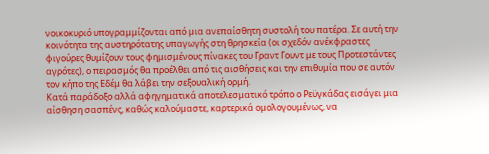νοικοκυριό υπογραμμίζονται από μια ανεπαίσθητη συστολή του πατέρα. Σε αυτή την κοινότητα της αυστηρότατης υπαγωγής στη θρησκεία (οι σχεδόν ανέκφραστες φιγούρες θυμίζουν τους φημισμένους πίνακες του Γραντ Γουντ με τους Προτεστάντες αγρότες), ο πειρασμός θα προέλθει από τις αισθήσεις και την επιθυμία που σε αυτόν τον κήπο της Εδέμ θα λάβει την σεξουαλική ορμή.
Κατά παράδοξο αλλά αφηγηματικά αποτελεσματικό τρόπο ο Ρεϋγκάδας εισάγει μια αίσθηση σασπένς, καθώς καλούμαστε, καρτερικά ομολογουμένως, να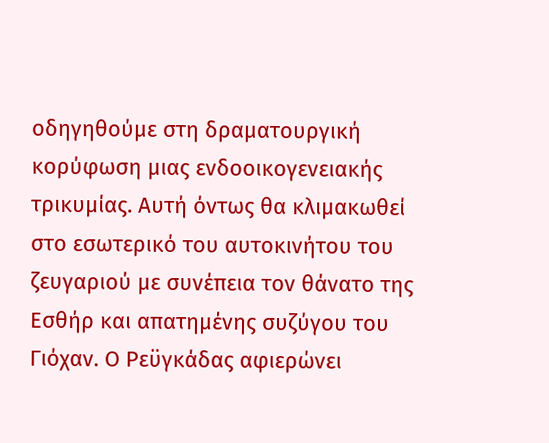οδηγηθούμε στη δραματουργική κορύφωση μιας ενδοοικογενειακής τρικυμίας. Αυτή όντως θα κλιμακωθεί στο εσωτερικό του αυτοκινήτου του ζευγαριού με συνέπεια τον θάνατο της Εσθήρ και απατημένης συζύγου του Γιόχαν. Ο Ρεϋγκάδας αφιερώνει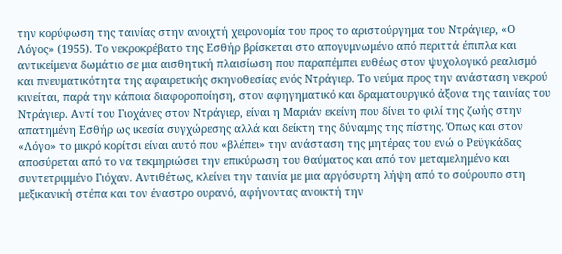την κορύφωση της ταινίας στην ανοιχτή χειρονομία του προς το αριστούργημα του Ντράγιερ, «Ο Λόγος» (1955). Το νεκροκρέβατο της Εσθήρ βρίσκεται στο απογυμνωμένο από περιττά έπιπλα και αντικείμενα δωμάτιο σε μια αισθητική πλαισίωση που παραπέμπει ευθέως στον ψυχολογικό ρεαλισμό και πνευματικότητα της αφαιρετικής σκηνοθεσίας ενός Ντράγιερ. Το νεύμα προς την ανάσταση νεκρού κινείται, παρά την κάποια διαφοροποίηση, στον αφηγηματικό και δραματουργικό άξονα της ταινίας του Ντράγιερ. Αντί του Γιοχάνες στον Ντράγιερ, είναι η Μαριάν εκείνη που δίνει το φιλί της ζωής στην απατημένη Εσθήρ ως ικεσία συγχώρεσης αλλά και δείκτη της δύναμης της πίστης. Όπως και στον «Λόγο» το μικρό κορίτσι είναι αυτό που «βλέπει» την ανάσταση της μητέρας του ενώ ο Ρεϋγκάδας αποσύρεται από το να τεκμηριώσει την επικύρωση του θαύματος και από τον μεταμελημένο και συντετριμμένο Γιόχαν. Αντιθέτως, κλείνει την ταινία με μια αργόσυρτη λήψη από το σούρουπο στη μεξικανική στέπα και τον έναστρο ουρανό, αφήνοντας ανοικτή την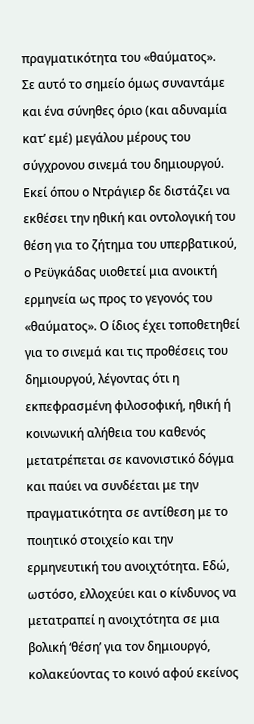πραγματικότητα του «θαύματος».
Σε αυτό το σημείο όμως συναντάμε και ένα σύνηθες όριο (και αδυναμία κατ’ εμέ) μεγάλου μέρους του σύγχρονου σινεμά του δημιουργού. Εκεί όπου ο Ντράγιερ δε διστάζει να εκθέσει την ηθική και οντολογική του θέση για το ζήτημα του υπερβατικού, ο Ρεϋγκάδας υιοθετεί μια ανοικτή ερμηνεία ως προς το γεγονός του «θαύματος». Ο ίδιος έχει τοποθετηθεί για το σινεμά και τις προθέσεις του δημιουργού, λέγοντας ότι η εκπεφρασμένη φιλοσοφική, ηθική ή κοινωνική αλήθεια του καθενός μετατρέπεται σε κανονιστικό δόγμα και παύει να συνδέεται με την πραγματικότητα σε αντίθεση με το ποιητικό στοιχείο και την ερμηνευτική του ανοιχτότητα. Εδώ, ωστόσο, ελλοχεύει και ο κίνδυνος να μετατραπεί η ανοιχτότητα σε μια βολική ‘θέση’ για τον δημιουργό, κολακεύοντας το κοινό αφού εκείνος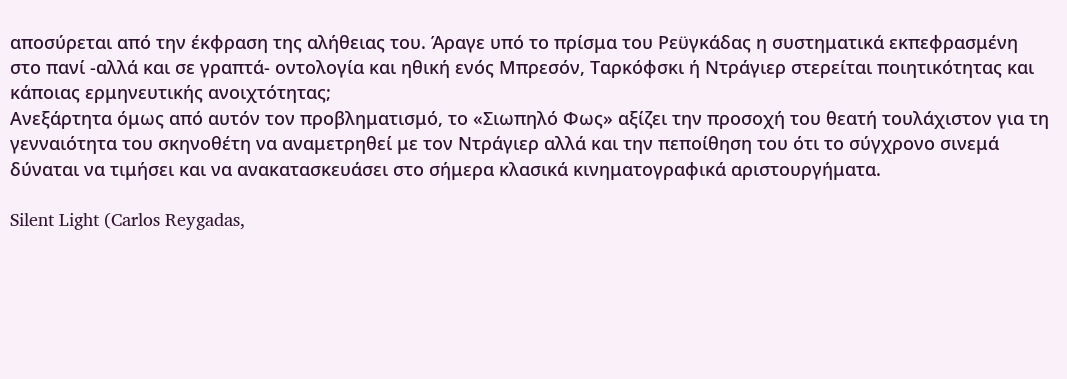αποσύρεται από την έκφραση της αλήθειας του. Άραγε υπό το πρίσμα του Ρεϋγκάδας η συστηματικά εκπεφρασμένη στο πανί -αλλά και σε γραπτά- οντολογία και ηθική ενός Μπρεσόν, Ταρκόφσκι ή Ντράγιερ στερείται ποιητικότητας και κάποιας ερμηνευτικής ανοιχτότητας;
Ανεξάρτητα όμως από αυτόν τον προβληματισμό, το «Σιωπηλό Φως» αξίζει την προσοχή του θεατή τουλάχιστον για τη γενναιότητα του σκηνοθέτη να αναμετρηθεί με τον Ντράγιερ αλλά και την πεποίθηση του ότι το σύγχρονο σινεμά δύναται να τιμήσει και να ανακατασκευάσει στο σήμερα κλασικά κινηματογραφικά αριστουργήματα.

Silent Light (Carlos Reygadas,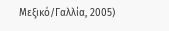Μεξικό/Γαλλία, 2005)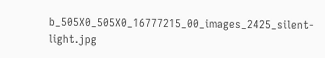b_505X0_505X0_16777215_00_images_2425_silent-light.jpg